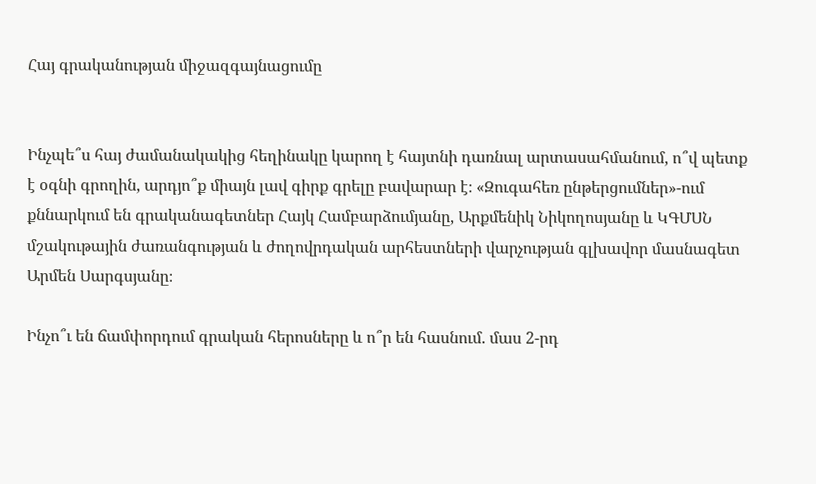Հայ գրականության միջազգայնացումը


Ինչպե՞ս հայ ժամանակակից հեղինակը կարող է հայտնի դառնալ արտասահմանում, ո՞վ պետք է օգնի գրողին, արդյո՞ք միայն լավ գիրք գրելը բավարար է։ «Զուգահեռ ընթերցումներ»-ում քննարկում են գրականագետներ Հայկ Համբարձումյանը, Արքմենիկ Նիկողոսյանը և ԿԳՄՍՆ մշակութային ժառանգության և ժողովրդական արհեստների վարչության գլխավոր մասնագետ Արմեն Սարգսյանը։

Ինչո՞ւ են ճամփորդում գրական հերոսները և ո՞ր են հասնում. մաս 2-րդ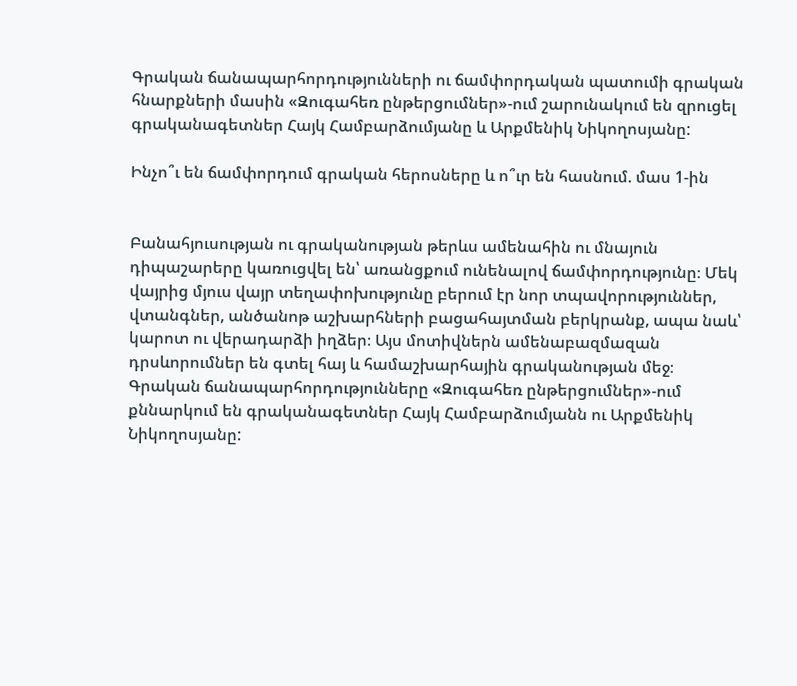Գրական ճանապարհորդությունների ու ճամփորդական պատումի գրական հնարքների մասին «Զուգահեռ ընթերցումներ»-ում շարունակում են զրուցել գրականագետներ Հայկ Համբարձումյանը և Արքմենիկ Նիկողոսյանը:

Ինչո՞ւ են ճամփորդում գրական հերոսները և ո՞ւր են հասնում. մաս 1-ին


Բանահյուսության ու գրականության թերևս ամենահին ու մնայուն դիպաշարերը կառուցվել են՝ առանցքում ունենալով ճամփորդությունը։ Մեկ վայրից մյուս վայր տեղափոխությունը բերում էր նոր տպավորություններ, վտանգներ, անծանոթ աշխարհների բացահայտման բերկրանք, ապա նաև՝ կարոտ ու վերադարձի իղձեր։ Այս մոտիվներն ամենաբազմազան դրսևորումներ են գտել հայ և համաշխարհային գրականության մեջ։ Գրական ճանապարհորդությունները «Զուգահեռ ընթերցումներ»-ում քննարկում են գրականագետներ Հայկ Համբարձումյանն ու Արքմենիկ Նիկողոսյանը: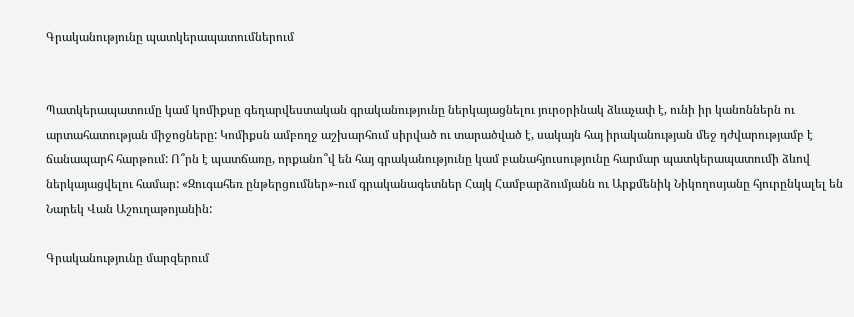Գրականությունը պատկերապատումներում


Պատկերապատումը կամ կոմիքսը գեղարվեստական գրականությունը ներկայացնելու յուրօրինակ ձևաչափ է, ունի իր կանոններն ու արտահատության միջոցները: Կոմիքսն ամբողջ աշխարհում սիրված ու տարածված է, սակայն հայ իրականության մեջ դժվարությամբ է ճանապարհ հարթում: Ո՞րն է պատճառը, որքանո՞վ են հայ գրականությունը կամ բանահյուսությունը հարմար պատկերապատումի ձևով ներկայացվելու համար: «Զուգահեռ ընթերցումներ»-ում գրականագետներ Հայկ Համբարձումյանն ու Արքմենիկ Նիկողոսյանը հյուրընկալել են Նարեկ Վան Աշուղաթոյանին:

Գրականությունը մարզերում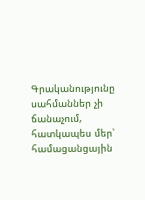Գրականությունը սահմաններ չի ճանաչում, հատկապես մեր՝ համացանցային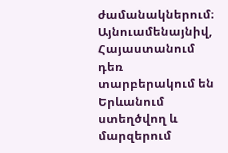ժամանակներում։ Այնուամենայնիվ, Հայաստանում դեռ տարբերակում են Երևանում ստեղծվող և մարզերում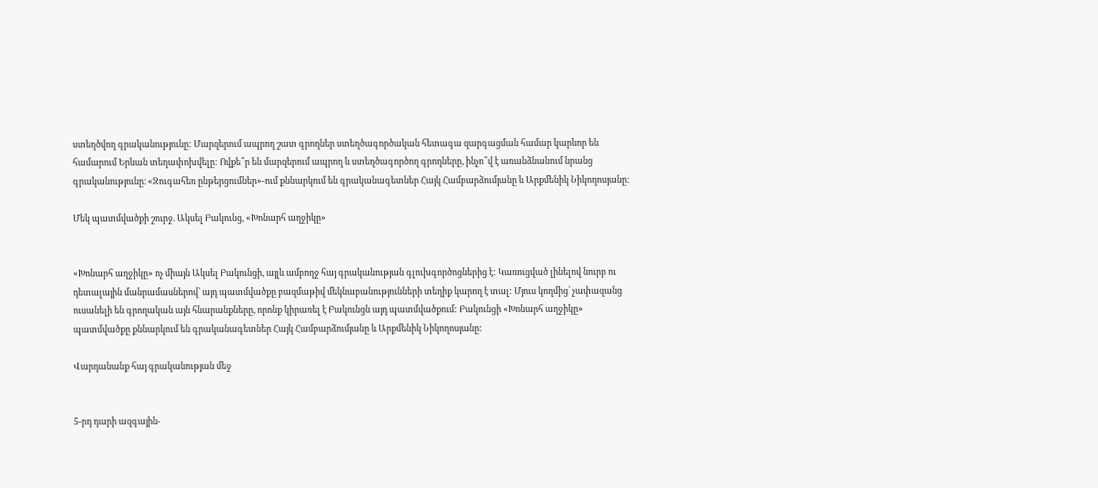ստեղծվող գրականությունը: Մարզերում ապրող շատ գրողներ ստեղծագործական հետագա զարգացման համար կարևոր են համարում Երևան տեղափոխվելը: Ովքե՞ր են մարզերում ապրող և ստեղծագործող գրողները, ինչո՞վ է առանձնանում նրանց գրականությունը։ «Զուգահեռ ընթերցումներ»-ում քննարկում են գրականագետներ Հայկ Համբարձումյանը և Արքմենիկ Նիկողոսյանը:

Մեկ պատմվածքի շուրջ. Ակսել Բակունց, «Խոնարհ աղջիկը»


«Խոնարհ աղջիկը» ոչ միայն Ակսել Բակունցի, այլև ամբողջ հայ գրականության գլուխգործոցներից է: Կառուցված լինելով նուրբ ու դետալային մանրամասներով՝ այդ պատմվածքը բազմաթիվ մեկնաբանությունների տեղիք կարող է տալ: Մյուս կողմից՝ չափազանց ուսանելի են գրողական այն հնարանքները, որոնք կիրառել է Բակունցն այդ պատմվածքում: Բակունցի «Խոնարհ աղջիկը» պատմվածքը քննարկում են գրականագետներ Հայկ Համբարձումյանը և Արքմենիկ Նիկողոսյանը:

Վարդանանք հայ գրականության մեջ


5-րդ դարի ազգային-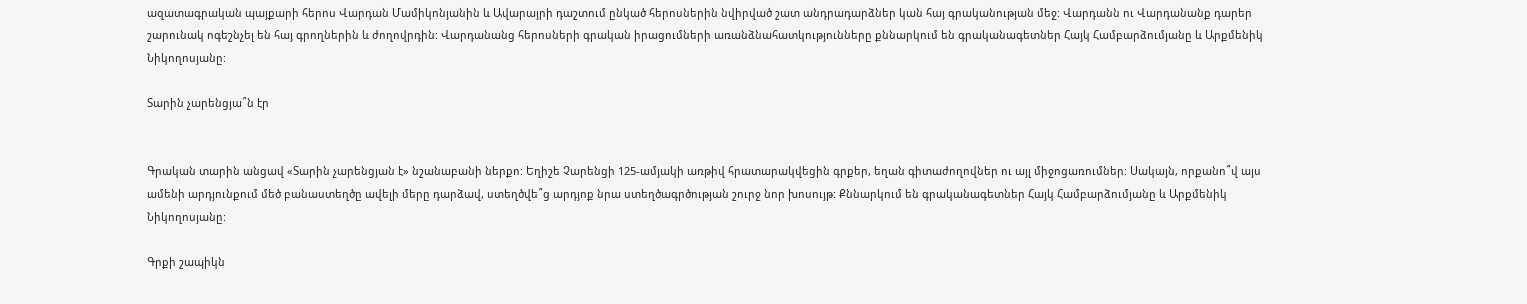ազատագրական պայքարի հերոս Վարդան Մամիկոնյանին և Ավարայրի դաշտում ընկած հերոսներին նվիրված շատ անդրադարձներ կան հայ գրականության մեջ: Վարդանն ու Վարդանանք դարեր շարունակ ոգեշնչել են հայ գրողներին և ժողովրդին: Վարդանանց հերոսների գրական իրացումների առանձնահատկությունները քննարկում են գրականագետներ Հայկ Համբարձումյանը և Արքմենիկ Նիկողոսյանը:

Տարին չարենցյա՞ն էր


Գրական տարին անցավ «Տարին չարենցյան է» նշանաբանի ներքո: Եղիշե Չարենցի 125-ամյակի առթիվ հրատարակվեցին գրքեր, եղան գիտաժողովներ ու այլ միջոցառումներ: Սակայն, որքանո՞վ այս ամենի արդյունքում մեծ բանաստեղծը ավելի մերը դարձավ, ստեղծվե՞ց արդյոք նրա ստեղծագրծության շուրջ նոր խոսույթ: Քննարկում են գրականագետներ Հայկ Համբարձումյանը և Արքմենիկ Նիկողոսյանը:

Գրքի շապիկն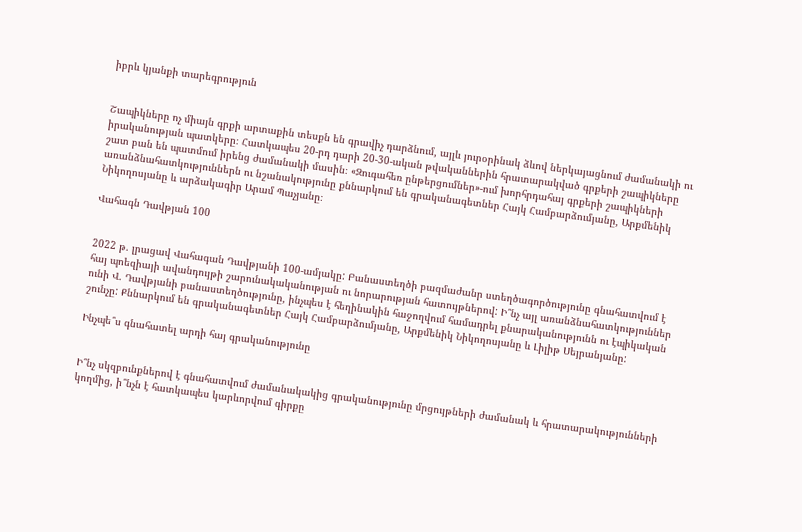իբրև կյանքի տարեգրություն


Շապիկները ոչ միայն գրքի արտաքին տեսքն են գրավիչ դարձնում, այլև յուրօրինակ ձևով ներկայացնում ժամանակի ու իրականության պատկերը։ Հատկապես 20-րդ դարի 20-30-ական թվականներին հրատարակված գրքերի շապիկները շատ բան են պատմում իրենց ժամանակի մասին։ «Զուգահեռ ընթերցումներ»-ում խորհրդահայ գրքերի շապիկների առանձնահատկություններն ու նշանակությունը քննարկում են գրականագետներ Հայկ Համբարձումյանը, Արքմենիկ Նիկողոսյանը և արձակագիր Արամ Պաչյանը։

Վահագն Դավթյան 100


2022 թ. լրացավ Վահագան Դավթյանի 100-ամյակը: Բանաստեղծի բազմաժանր ստեղծագործությունը գնահատվում է հայ պոեզիայի ավանդույթի շարունակականության ու նորարության հատույթներով: Ի՞նչ այլ առանձնահատկություններ ունի Վ. Դավթյանի բանաստեղծությունը, ինչպես է հեղինակին հաջողվում համադրել քնարականությունն ու էպիկական շունչը: Քննարկում են գրականագետներ Հայկ Համբարձումյանը, Արքմենիկ Նիկողոսյանը և Լիլիթ Սեյրանյանը:

Ինչպե՞ս գնահատել արդի հայ գրականությունը


Ի՞նչ սկզբունքներով է գնահատվում ժամանակակից գրականությունը մրցույթների ժամանակ և հրատարակությունների կողմից, ի՞նչն է հատկապես կարևորվում գիրքը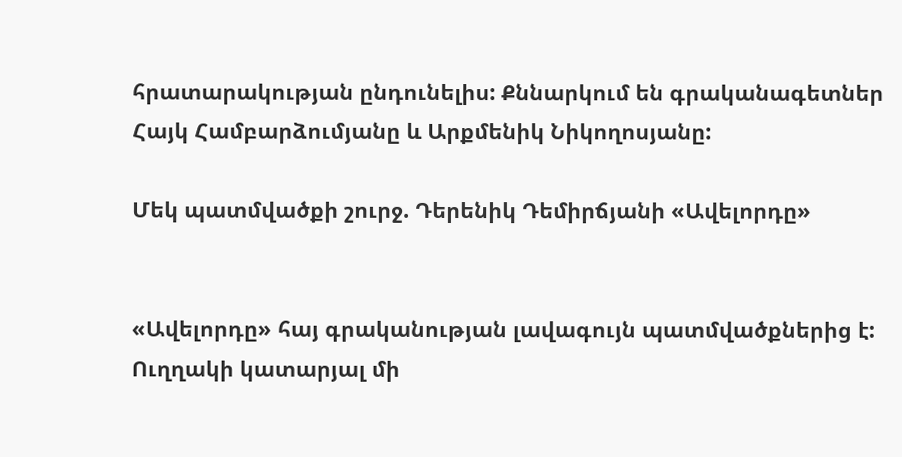հրատարակության ընդունելիս: Քննարկում են գրականագետներ Հայկ Համբարձումյանը և Արքմենիկ Նիկողոսյանը:

Մեկ պատմվածքի շուրջ. Դերենիկ Դեմիրճյանի «Ավելորդը»


«Ավելորդը» հայ գրականության լավագույն պատմվածքներից է: Ուղղակի կատարյալ մի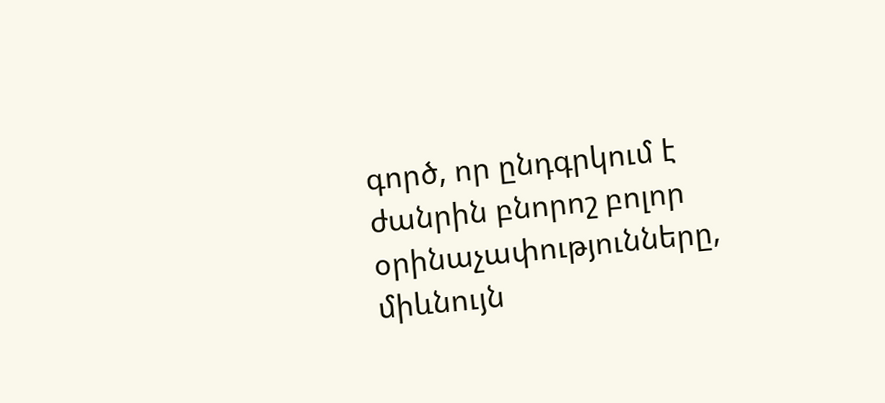գործ, որ ընդգրկում է ժանրին բնորոշ բոլոր օրինաչափությունները, միևնույն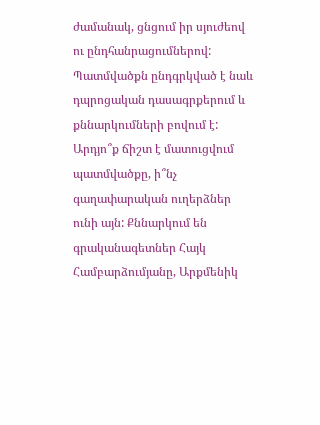ժամանակ, ցնցում իր սյուժեով ու ընդհանրացումներով: Պատմվածքն ընդգրկված է նաև դպրոցական դասագրքերում և քննարկումների բովում է: Արդյո՞ք ճիշտ է մատուցվում պատմվածքը, ի՞նչ գաղափարական ուղերձներ ունի այն: Քննարկում են գրականագետներ Հայկ Համբարձումյանը, Արքմենիկ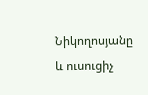Նիկողոսյանը և ուսուցիչ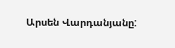Արսեն Վարդանյանը: